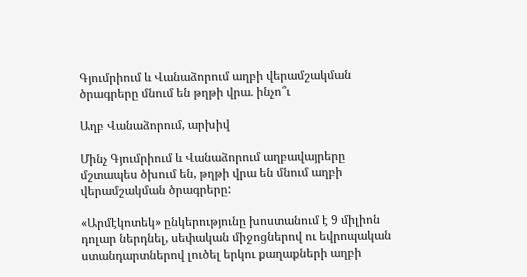Գյումրիում և Վանաձորում աղբի վերամշակման ծրագրերը մնում են թղթի վրա. ինչո՞ւ

Աղբ Վանաձորում, արխիվ

Մինչ Գյումրիում և Վանաձորում աղբավայրերը մշտապես ծխում են, թղթի վրա են մնում աղբի վերամշակման ծրագրերը:

«Արմէկոտեկ» ընկերությունը խոստանում է 9 միլիոն դոլար ներդնել, սեփական միջոցներով ու եվրոպական ստանդարտներով լուծել երկու քաղաքների աղբի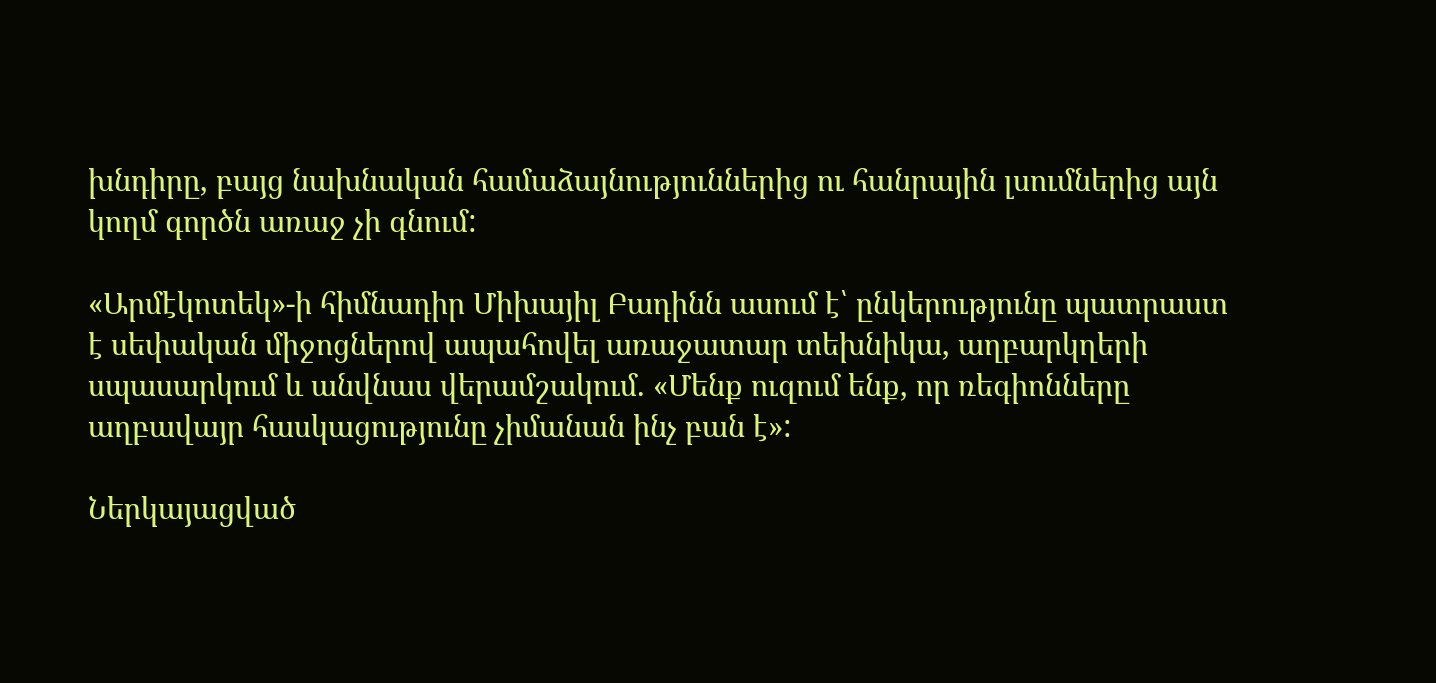խնդիրը, բայց նախնական համաձայնություններից ու հանրային լսումներից այն կողմ գործն առաջ չի գնում:

«Արմէկոտեկ»-ի հիմնադիր Միխայիլ Բադինն ասում է՝ ընկերությունը պատրաստ է սեփական միջոցներով ապահովել առաջատար տեխնիկա, աղբարկղերի սպասարկում և անվնաս վերամշակում. «Մենք ուզում ենք, որ ռեգիոնները աղբավայր հասկացությունը չիմանան ինչ բան է»:

Ներկայացված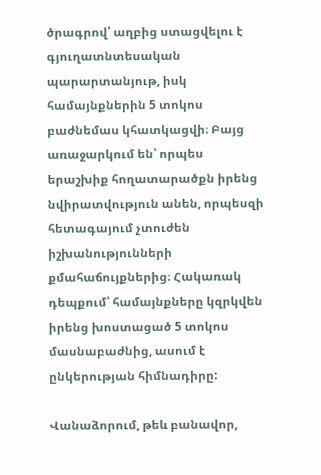ծրագրով՝ աղբից ստացվելու է գյուղատնտեսական պարարտանյութ, իսկ համայնքներին 5 տոկոս բաժնեմաս կհատկացվի։ Բայց առաջարկում են՝ որպես երաշխիք հողատարածքն իրենց նվիրատվություն անեն, որպեսզի հետագայում չտուժեն իշխանությունների քմահաճույքներից։ Հակառակ դեպքում՝ համայնքները կզրկվեն իրենց խոստացած 5 տոկոս մասնաբաժնից, ասում է ընկերության հիմնադիրը:

Վանաձորում, թեև բանավոր,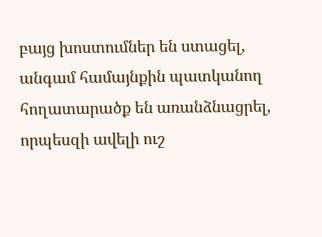բայց խոստումներ են ստացել, անգամ համայնքին պատկանող հողատարածք են առանձնացրել, որպեսզի ավելի ուշ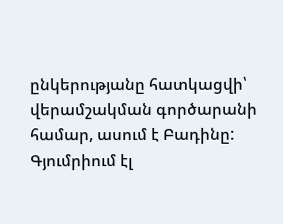ընկերությանը հատկացվի՝ վերամշակման գործարանի համար, ասում է Բադինը: Գյումրիում էլ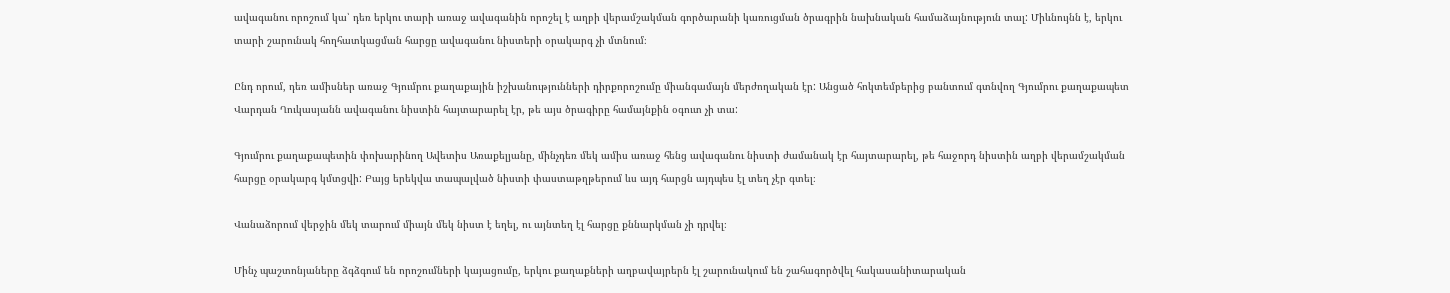ավագանու որոշում կա՝ դեռ երկու տարի առաջ ավագանին որոշել է աղբի վերամշակման գործարանի կառուցման ծրագրին նախնական համաձայնություն տալ: Միևնույնն է, երկու տարի շարունակ հողհատկացման հարցը ավագանու նիստերի օրակարգ չի մտնում։

Ընդ որում, դեռ ամիսներ առաջ Գյումրու քաղաքային իշխանությունների դիրքորոշումը միանգամայն մերժողական էր: Անցած հոկտեմբերից բանտում գտնվող Գյումրու քաղաքապետ Վարդան Ղուկասյանն ավագանու նիստին հայտարարել էր, թե այս ծրագիրը համայնքին օգուտ չի տա:

Գյումրու քաղաքապետին փոխարինող Ավետիս Առաքելյանը, մինչդեռ մեկ ամիս առաջ հենց ավագանու նիստի ժամանակ էր հայտարարել, թե հաջորդ նիստին աղբի վերամշակման հարցը օրակարգ կմտցվի: Բայց երեկվա տապալված նիստի փաստաթղթերում ևս այդ հարցն այդպես էլ տեղ չէր գտել։

Վանաձորում վերջին մեկ տարում միայն մեկ նիստ է եղել, ու այնտեղ էլ հարցը քննարկման չի դրվել։

Մինչ պաշտոնյաները ձգձգում են որոշումների կայացումը, երկու քաղաքների աղբավայրերն էլ շարունակում են շահագործվել հակասանիտարական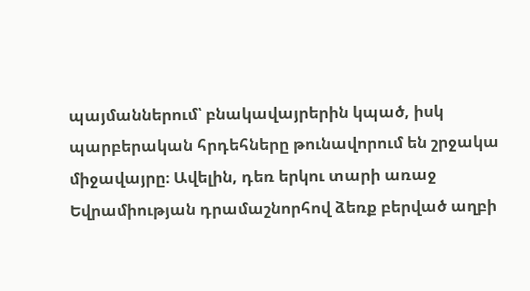պայմաններում՝ բնակավայրերին կպած, իսկ պարբերական հրդեհները թունավորում են շրջակա միջավայրը։ Ավելին, դեռ երկու տարի առաջ Եվրամիության դրամաշնորհով ձեռք բերված աղբի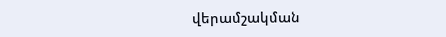վերամշակման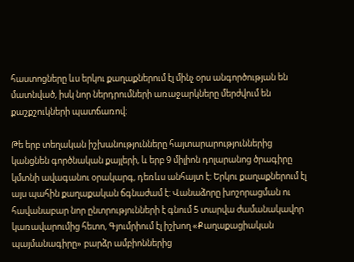հաստոցները ևս երկու քաղաքներում էլ մինչ օրս անգործության են մատնված, իսկ նոր ներդրումների առաջարկները մերժվում են քաշքշուկների պատճառով։

Թե երբ տեղական իշխանությունները հայտարարություններից կանցնեն գործնական քայլերի, և երբ 9 միլիոն դոլարանոց ծրագիրը կմտնի ավագանու օրակարգ, դեռևս անհայտ է: Երկու քաղաքներում էլ այս պահին քաղաքական ճգնաժամ է: Վանաձորը խոշորացման ու հավանաբար նոր ընտրությունների է գնում 5 տարվա ժամանակավոր կառավարումից հետո, Գյումրիում էլ իշխող «Քաղաքացիական պայմանագիրը» բարձր ամբիոններից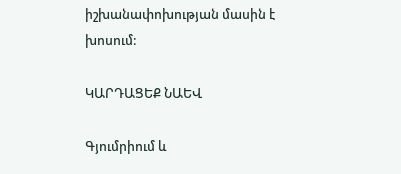իշխանափոխության մասին է խոսում:

ԿԱՐԴԱՑԵՔ ՆԱԵՎ

Գյումրիում և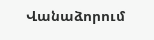Վանաձորում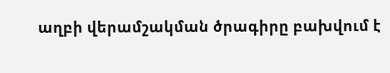աղբի վերամշակման ծրագիրը բախվում է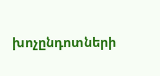խոչընդոտների